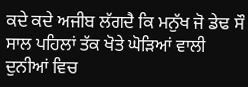ਕਦੇ ਕਦੇ ਅਜੀਬ ਲੱਗਦੈ ਕਿ ਮਨੁੱਖ ਜੋ ਡੇਢ ਸੌ ਸਾਲ ਪਹਿਲਾਂ ਤੱਕ ਖੋਤੇ ਘੋੜਿਆਂ ਵਾਲੀ ਦੁਨੀਆਂ ਵਿਚ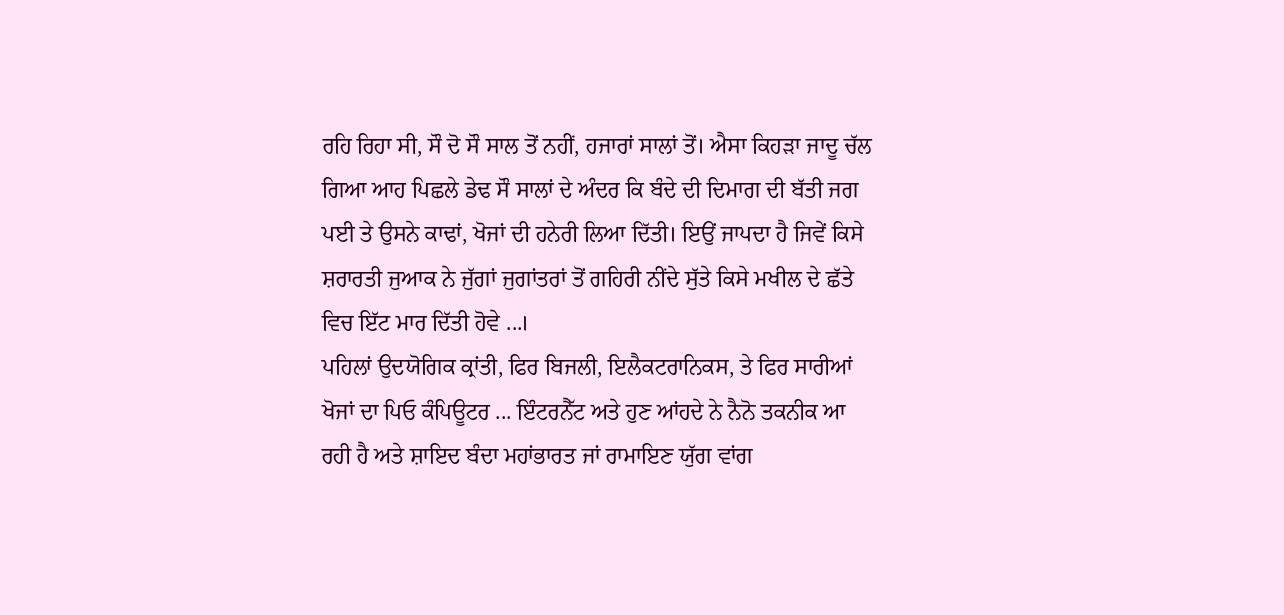ਰਹਿ ਰਿਹਾ ਸੀ, ਸੌ ਦੋ ਸੌ ਸਾਲ ਤੋਂ ਨਹੀਂ, ਹਜਾਰਾਂ ਸਾਲਾਂ ਤੋਂ। ਐਸਾ ਕਿਹੜਾ ਜਾਦੂ ਚੱਲ ਗਿਆ ਆਹ ਪਿਛਲੇ ਡੇਢ ਸੌ ਸਾਲਾਂ ਦੇ ਅੰਦਰ ਕਿ ਬੰਦੇ ਦੀ ਦਿਮਾਗ ਦੀ ਬੱਤੀ ਜਗ ਪਈ ਤੇ ਉਸਨੇ ਕਾਢਾਂ, ਖੋਜਾਂ ਦੀ ਹਨੇਰੀ ਲਿਆ ਦਿੱਤੀ। ਇਉਂ ਜਾਪਦਾ ਹੈ ਜਿਵੇਂ ਕਿਸੇ ਸ਼ਰਾਰਤੀ ਜੁਆਕ ਨੇ ਜੁੱਗਾਂ ਜੁਗਾਂਤਰਾਂ ਤੋਂ ਗਹਿਰੀ ਨੀਂਦੇ ਸੁੱਤੇ ਕਿਸੇ ਮਖੀਲ ਦੇ ਛੱਤੇ ਵਿਚ ਇੱਟ ਮਾਰ ਦਿੱਤੀ ਹੋਵੇ ...।
ਪਹਿਲਾਂ ਉਦਯੋਗਿਕ ਕ੍ਰਾਂਤੀ, ਫਿਰ ਬਿਜਲੀ, ਇਲੈਕਟਰਾਨਿਕਸ, ਤੇ ਫਿਰ ਸਾਰੀਆਂ ਖੋਜਾਂ ਦਾ ਪਿਓ ਕੰਪਿਊਟਰ ... ਇੰਟਰਨੈੱਟ ਅਤੇ ਹੁਣ ਆਂਹਦੇ ਨੇ ਨੈਨੋ ਤਕਨੀਕ ਆ ਰਹੀ ਹੈ ਅਤੇ ਸ਼ਾਇਦ ਬੰਦਾ ਮਹਾਂਭਾਰਤ ਜਾਂ ਰਾਮਾਇਣ ਯੁੱਗ ਵਾਂਗ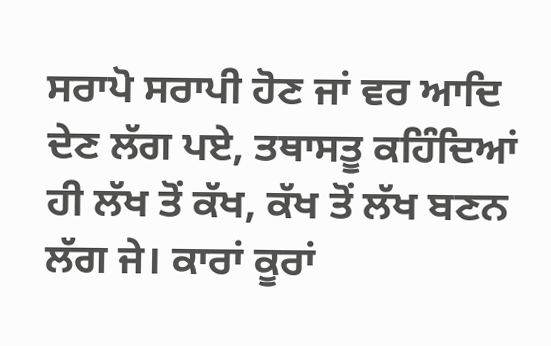ਸਰਾਪੋ ਸਰਾਪੀ ਹੋਣ ਜਾਂ ਵਰ ਆਦਿ ਦੇਣ ਲੱਗ ਪਏ, ਤਥਾਸਤੂ ਕਹਿੰਦਿਆਂ ਹੀ ਲੱਖ ਤੋਂ ਕੱਖ, ਕੱਖ ਤੋਂ ਲੱਖ ਬਣਨ ਲੱਗ ਜੇ। ਕਾਰਾਂ ਕੂਰਾਂ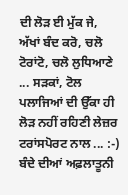ਦੀ ਲੋੜ ਈ ਮੁੱਕ ਜੇ, ਅੱਖਾਂ ਬੰਦ ਕਰੋ, ਚਲੋ ਟੋਰਾਂਟੋ, ਚਲੋ ਲੁਧਿਆਣੇ ... ਸੜਕਾਂ, ਟੋਲ ਪਲਾਜਿਆਂ ਦੀ ਉੱਕਾ ਹੀ ਲੋੜ ਨਹੀਂ ਰਹਿਣੀ ਲੇਜ਼ਰ ਟਰਾਂਸਪੋਰਟ ਨਾਲ ... :-)
ਬੰਦੇ ਦੀਆਂ ਅਫ਼ਲਾਤੂਨੀ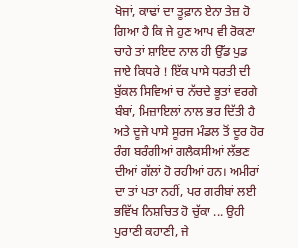ਖੋਜਾਂ, ਕਾਢਾਂ ਦਾ ਤੂਫ਼ਾਨ ਏਨਾ ਤੇਜ਼ ਹੋ ਗਿਆ ਹੈ ਕਿ ਜੇ ਹੁਣ ਆਪ ਵੀ ਰੋਕਣਾ ਚਾਹੇ ਤਾਂ ਸ਼ਾਇਦ ਨਾਲ ਹੀ ਉੱਡ ਪੁਡ ਜਾਏ ਕਿਧਰੇ ! ਇੱਕ ਪਾਸੇ ਧਰਤੀ ਦੀ ਬੁੱਕਲ ਸਿਵਿਆਂ ਚ ਨੱਚਦੇ ਭੂਤਾਂ ਵਰਗੇ ਬੰਬਾਂ, ਮਿਜ਼ਾਇਲਾਂ ਨਾਲ ਭਰ ਦਿੱਤੀ ਹੈ ਅਤੇ ਦੂਜੇ ਪਾਸੇ ਸੂਰਜ ਮੰਡਲ ਤੋਂ ਦੂਰ ਹੋਰ ਰੰਗ ਬਰੰਗੀਆਂ ਗਲੈਕਸੀਆਂ ਲੱਭਣ ਦੀਆਂ ਗੱਲਾਂ ਹੋ ਰਹੀਆਂ ਹਨ। ਅਮੀਰਾਂ ਦਾ ਤਾਂ ਪਤਾ ਨਹੀਂ, ਪਰ ਗਰੀਬਾਂ ਲਈ ਭਵਿੱਖ ਨਿਸ਼ਚਿਤ ਹੋ ਚੁੱਕਾ ... ਉਹੀ ਪੁਰਾਣੀ ਕਹਾਣੀ, ਜੇ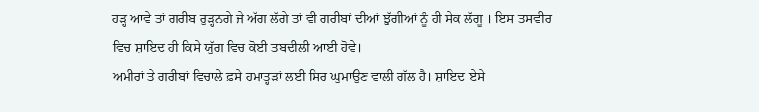ਹੜ੍ਹ ਆਵੇ ਤਾਂ ਗਰੀਬ ਰੁੜ੍ਹਨਗੇ ਜੇ ਅੱਗ ਲੱਗੇ ਤਾਂ ਵੀ ਗਰੀਬਾਂ ਦੀਆਂ ਝੁੱਗੀਆਂ ਨੂੰ ਹੀ ਸੇਕ ਲੱਗੂ । ਇਸ ਤਸਵੀਰ ਵਿਚ ਸ਼ਾਇਦ ਹੀ ਕਿਸੇ ਯੁੱਗ ਵਿਚ ਕੋਈ ਤਬਦੀਲੀ ਆਈ ਹੋਵੇ।
ਅਮੀਰਾਂ ਤੇ ਗਰੀਬਾਂ ਵਿਚਾਲੇ ਫ਼ਸੇ ਹਮਾਤ੍ਹੜਾਂ ਲਈ ਸਿਰ ਘੁਮਾਉਣ ਵਾਲੀ ਗੱਲ ਹੈ। ਸ਼ਾਇਦ ਏਸੇ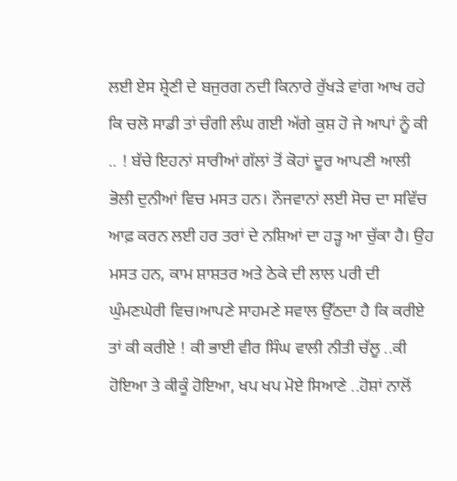ਲਈ ਏਸ ਸ਼੍ਰੇਣੀ ਦੇ ਬਜੁਰਗ ਨਦੀ ਕਿਨਾਰੇ ਰੁੱਖੜੇ ਵਾਂਗ ਆਖ ਰਹੇ ਕਿ ਚਲੋ ਸਾਡੀ ਤਾਂ ਚੰਗੀ ਲੰਘ ਗਈ ਅੱਗੇ ਕੁਸ਼ ਹੋ ਜੇ ਆਪਾਂ ਨੂੰ ਕੀ .. ! ਬੱਚੇ ਇਹਨਾਂ ਸਾਰੀਆਂ ਗੱਲਾਂ ਤੋਂ ਕੋਹਾਂ ਦੂਰ ਆਪਣੀ ਆਲੀ ਭੋਲੀ ਦੁਨੀਆਂ ਵਿਚ ਮਸਤ ਹਨ। ਨੌਜਵਾਨਾਂ ਲਈ ਸੋਚ ਦਾ ਸਵਿੱਚ ਆਫ਼ ਕਰਨ ਲਈ ਹਰ ਤਰਾਂ ਦੇ ਨਸ਼ਿਆਂ ਦਾ ਹੜ੍ਹ ਆ ਚੁੱਕਾ ਹੈ। ਉਹ ਮਸਤ ਹਨ, ਕਾਮ ਸ਼ਾਸ਼ਤਰ ਅਤੇ ਠੇਕੇ ਦੀ ਲਾਲ ਪਰੀ ਦੀ ਘੁੰਮਣਘੇਰੀ ਵਿਚ।ਆਪਣੇ ਸਾਹਮਣੇ ਸਵਾਲ ਉੱਠਦਾ ਹੈ ਕਿ ਕਰੀਏ ਤਾਂ ਕੀ ਕਰੀਏ ! ਕੀ ਭਾਈ ਵੀਰ ਸਿੰਘ ਵਾਲੀ ਨੀਤੀ ਚੱਲੂ ..ਕੀ ਹੋਇਆ ਤੇ ਕੀਕੂੰ ਹੋਇਆ, ਖਪ ਖਪ ਮੋਏ ਸਿਆਣੇ ..ਹੋਸ਼ਾਂ ਨਾਲੋਂ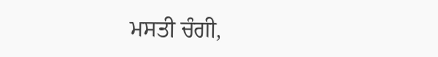ਮਸਤੀ ਚੰਗੀ,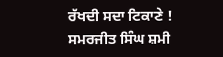ਰੱਖਦੀ ਸਦਾ ਟਿਕਾਣੇ !
ਸਮਰਜੀਤ ਸਿੰਘ ਸ਼ਮੀ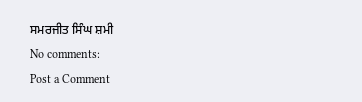ਸਮਰਜੀਤ ਸਿੰਘ ਸ਼ਮੀ
No comments:
Post a Comment